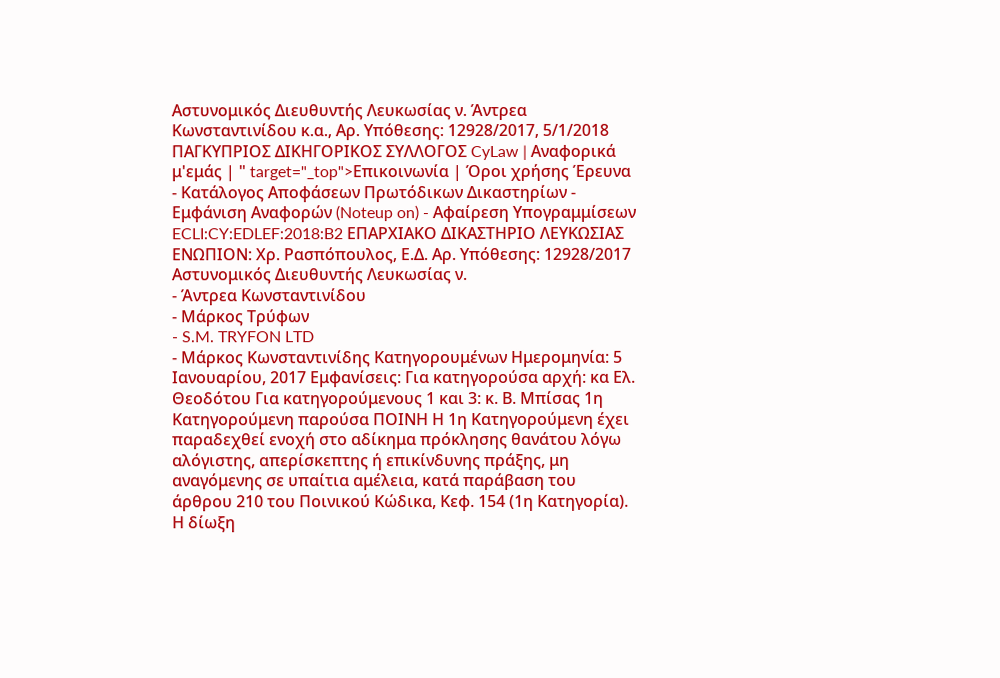Αστυνομικός Διευθυντής Λευκωσίας ν. Άντρεα Κωνσταντινίδου κ.α., Αρ. Υπόθεσης: 12928/2017, 5/1/2018 ΠΑΓΚΥΠΡΙΟΣ ΔΙΚΗΓΟΡΙΚΟΣ ΣΥΛΛΟΓΟΣ CyLaw | Αναφορικά μ'εμάς | " target="_top">Επικοινωνία | Όροι χρήσης Έρευνα - Κατάλογος Αποφάσεων Πρωτόδικων Δικαστηρίων - Εμφάνιση Αναφορών (Noteup on) - Αφαίρεση Υπογραμμίσεων ECLI:CY:EDLEF:2018:B2 ΕΠΑΡΧΙΑΚΟ ΔΙΚΑΣΤΗΡΙΟ ΛΕΥΚΩΣΙΑΣ ΕΝΩΠΙΟΝ: Χρ. Ρασπόπουλος, Ε.Δ. Αρ. Υπόθεσης: 12928/2017 Αστυνομικός Διευθυντής Λευκωσίας ν.
- Άντρεα Κωνσταντινίδου
- Μάρκος Τρύφων
- S.M. TRYFON LTD
- Μάρκος Κωνσταντινίδης Κατηγορουμένων Ημερομηνία: 5 Ιανουαρίου, 2017 Εμφανίσεις: Για κατηγορούσα αρχή: κα Ελ. Θεοδότου Για κατηγορούμενους 1 και 3: κ. Β. Μπίσας 1η Κατηγορούμενη παρούσα ΠΟΙΝΗ Η 1η Κατηγορούμενη έχει παραδεχθεί ενοχή στο αδίκημα πρόκλησης θανάτου λόγω αλόγιστης, απερίσκεπτης ή επικίνδυνης πράξης, μη αναγόμενης σε υπαίτια αμέλεια, κατά παράβαση του άρθρου 210 του Ποινικού Κώδικα, Κεφ. 154 (1η Κατηγορία). Η δίωξη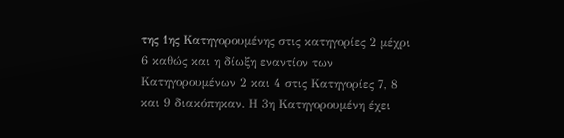της 1ης Κατηγορουμένης στις κατηγορίες 2 μέχρι 6 καθώς και η δίωξη εναντίον των Κατηγορουμένων 2 και 4 στις Κατηγορίες 7, 8 και 9 διακόπηκαν. Η 3η Κατηγορουμένη έχει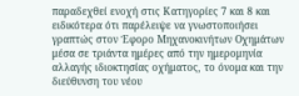παραδεχθεί ενοχή στις Κατηγορίες 7 και 8 και ειδικότερα ότι παρέλειψε να γνωστοποιήσει γραπτώς στον Έφορο Μηχανοκινήτων Οχημάτων μέσα σε τριάντα ημέρες από την ημερομηνία αλλαγής ιδιοκτησίας οχήματος, το όνομα και την διεύθυνση του νέου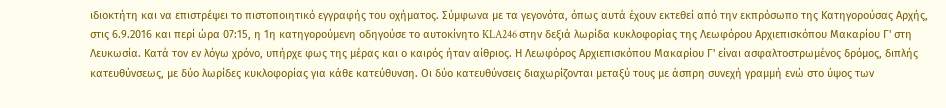ιδιοκτήτη και να επιστρέψει το πιστοποιητικό εγγραφής του οχήματος. Σύμφωνα με τα γεγονότα, όπως αυτά έχουν εκτεθεί από την εκπρόσωπο της Κατηγορούσας Αρχής, στις 6.9.2016 και περί ώρα 07:15, η 1η κατηγορούμενη οδηγούσε το αυτοκίνητο KLA246 στην δεξιά λωρίδα κυκλοφορίας της Λεωφόρου Αρχιεπισκόπου Μακαρίου Γ' στη Λευκωσία. Κατά τον εν λόγω χρόνο, υπήρχε φως της μέρας και ο καιρός ήταν αίθριος. Η Λεωφόρος Αρχιεπισκόπου Μακαρίου Γ' είναι ασφαλτοστρωμένος δρόμος, διπλής κατευθύνσεως, με δύο λωρίδες κυκλοφορίας για κάθε κατεύθυνση. Οι δύο κατευθύνσεις διαχωρίζονται μεταξύ τους με άσπρη συνεχή γραμμή ενώ στο ύψος των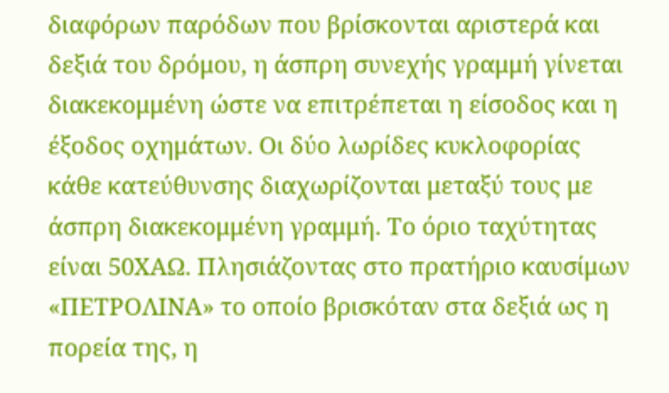διαφόρων παρόδων που βρίσκονται αριστερά και δεξιά του δρόμου, η άσπρη συνεχής γραμμή γίνεται διακεκομμένη ώστε να επιτρέπεται η είσοδος και η έξοδος οχημάτων. Οι δύο λωρίδες κυκλοφορίας κάθε κατεύθυνσης διαχωρίζονται μεταξύ τους με άσπρη διακεκομμένη γραμμή. Το όριο ταχύτητας είναι 50ΧΑΩ. Πλησιάζοντας στο πρατήριο καυσίμων «ΠΕΤΡΟΛΙΝΑ» το οποίο βρισκόταν στα δεξιά ως η πορεία της, η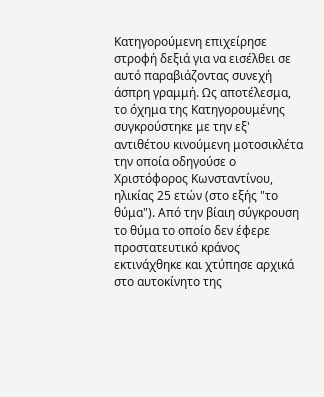Κατηγορούμενη επιχείρησε στροφή δεξιά για να εισέλθει σε αυτό παραβιάζοντας συνεχή άσπρη γραμμή. Ως αποτέλεσμα, το όχημα της Κατηγορουμένης συγκρούστηκε με την εξ' αντιθέτου κινούμενη μοτοσικλέτα την οποία οδηγούσε ο Χριστόφορος Κωνσταντίνου, ηλικίας 25 ετών (στο εξής "το θύμα"). Από την βίαιη σύγκρουση το θύμα το οποίο δεν έφερε προστατευτικό κράνος εκτινάχθηκε και χτύπησε αρχικά στο αυτοκίνητο της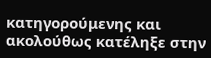κατηγορούμενης και ακολούθως κατέληξε στην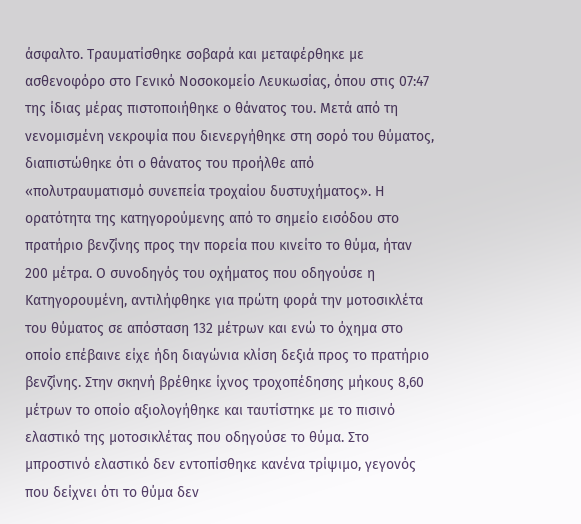άσφαλτο. Τραυματίσθηκε σοβαρά και μεταφέρθηκε με ασθενοφόρο στο Γενικό Νοσοκομείο Λευκωσίας, όπου στις 07:47 της ίδιας μέρας πιστοποιήθηκε ο θάνατος του. Μετά από τη νενομισμένη νεκροψία που διενεργήθηκε στη σορό του θύματος, διαπιστώθηκε ότι ο θάνατος του προήλθε από «πολυτραυματισμό συνεπεία τροχαίου δυστυχήματος». Η ορατότητα της κατηγορούμενης από το σημείο εισόδου στο πρατήριο βενζίνης προς την πορεία που κινείτο το θύμα, ήταν 200 μέτρα. Ο συνοδηγός του οχήματος που οδηγούσε η Κατηγορουμένη, αντιλήφθηκε για πρώτη φορά την μοτοσικλέτα του θύματος σε απόσταση 132 μέτρων και ενώ το όχημα στο οποίο επέβαινε είχε ήδη διαγώνια κλίση δεξιά προς το πρατήριο βενζίνης. Στην σκηνή βρέθηκε ίχνος τροχοπέδησης μήκους 8,60 μέτρων το οποίο αξιολογήθηκε και ταυτίστηκε με το πισινό ελαστικό της μοτοσικλέτας που οδηγούσε το θύμα. Στο μπροστινό ελαστικό δεν εντοπίσθηκε κανένα τρίψιμο, γεγονός που δείχνει ότι το θύμα δεν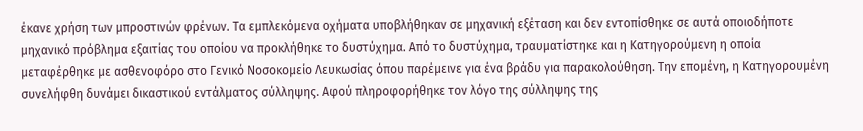έκανε χρήση των μπροστινών φρένων. Τα εμπλεκόμενα οχήματα υποβλήθηκαν σε μηχανική εξέταση και δεν εντοπίσθηκε σε αυτά οποιοδήποτε μηχανικό πρόβλημα εξαιτίας του οποίου να προκλήθηκε το δυστύχημα. Από το δυστύχημα, τραυματίστηκε και η Κατηγορούμενη η οποία μεταφέρθηκε με ασθενοφόρο στο Γενικό Νοσοκομείο Λευκωσίας όπου παρέμεινε για ένα βράδυ για παρακολούθηση. Την επομένη, η Κατηγορουμένη συνελήφθη δυνάμει δικαστικού εντάλματος σύλληψης. Αφού πληροφορήθηκε τον λόγο της σύλληψης της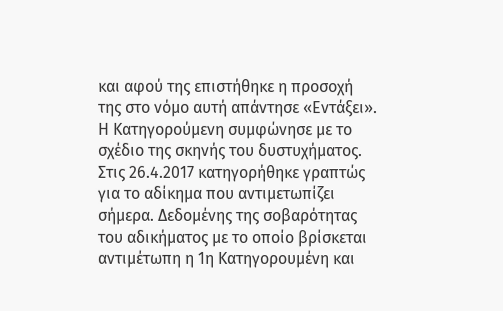και αφού της επιστήθηκε η προσοχή της στο νόμο αυτή απάντησε «Εντάξει». Η Κατηγορούμενη συμφώνησε με το σχέδιο της σκηνής του δυστυχήματος. Στις 26.4.2017 κατηγορήθηκε γραπτώς για το αδίκημα που αντιμετωπίζει σήμερα. Δεδομένης της σοβαρότητας του αδικήματος με το οποίο βρίσκεται αντιμέτωπη η 1η Κατηγορουμένη και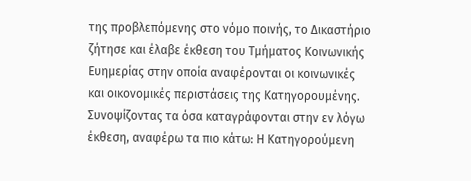της προβλεπόμενης στο νόμο ποινής, το Δικαστήριο ζήτησε και έλαβε έκθεση του Τμήματος Κοινωνικής Ευημερίας στην οποία αναφέρονται οι κοινωνικές και οικονομικές περιστάσεις της Κατηγορουμένης. Συνοψίζοντας τα όσα καταγράφονται στην εν λόγω έκθεση, αναφέρω τα πιο κάτω: Η Κατηγορούμενη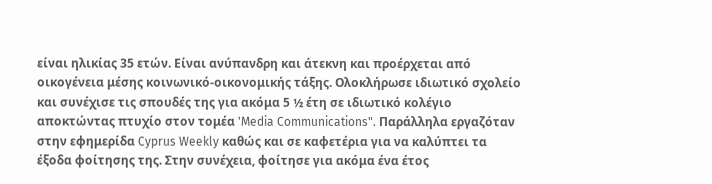είναι ηλικίας 35 ετών. Είναι ανύπανδρη και άτεκνη και προέρχεται από οικογένεια μέσης κοινωνικό-οικονομικής τάξης. Ολοκλήρωσε ιδιωτικό σχολείο και συνέχισε τις σπουδές της για ακόμα 5 ½ έτη σε ιδιωτικό κολέγιο αποκτώντας πτυχίο στον τομέα 'Media Communications". Παράλληλα εργαζόταν στην εφημερίδα Cyprus Weekly καθώς και σε καφετέρια για να καλύπτει τα έξοδα φοίτησης της. Στην συνέχεια, φοίτησε για ακόμα ένα έτος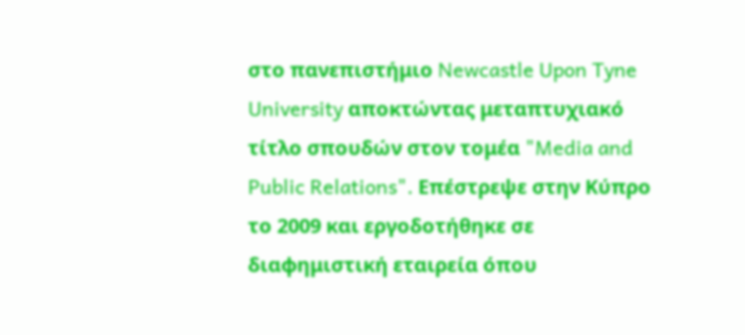στο πανεπιστήμιο Newcastle Upon Tyne University αποκτώντας μεταπτυχιακό τίτλο σπουδών στον τομέα "Media and Public Relations". Επέστρεψε στην Κύπρο το 2009 και εργοδοτήθηκε σε διαφημιστική εταιρεία όπου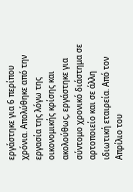εργάστηκε για 6 περίπου χρόνια. Απολύθηκε από την εργασία της λόγω της οικονομικής κρίσης και ακολούθως, εργάστηκε για σύντομο χρονικό διάστημα σε αρτοποιείο και σε άλλη ιδιωτική εταιρεία. Από τον Απρίλιο του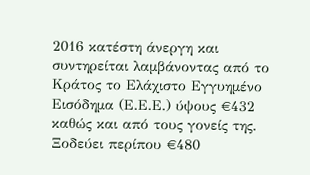2016 κατέστη άνεργη και συντηρείται λαμβάνοντας από το Κράτος το Ελάχιστο Εγγυημένο Εισόδημα (Ε.Ε.Ε.) ύψους €432 καθώς και από τους γονείς της. Ξοδεύει περίπου €480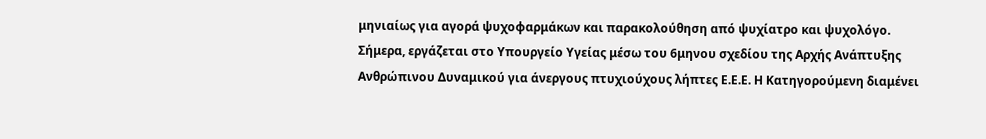μηνιαίως για αγορά ψυχοφαρμάκων και παρακολούθηση από ψυχίατρο και ψυχολόγο. Σήμερα, εργάζεται στο Υπουργείο Υγείας μέσω του 6μηνου σχεδίου της Αρχής Ανάπτυξης Ανθρώπινου Δυναμικού για άνεργους πτυχιούχους λήπτες Ε.Ε.Ε. Η Κατηγορούμενη διαμένει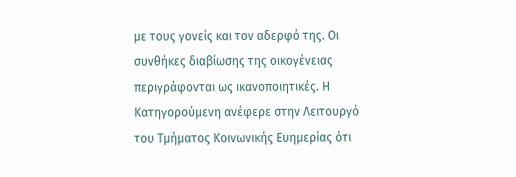με τους γονείς και τον αδερφό της. Οι συνθήκες διαβίωσης της οικογένειας περιγράφονται ως ικανοποιητικές. Η Κατηγορούμενη ανέφερε στην Λειτουργό του Τμήματος Κοινωνικής Ευημερίας ότι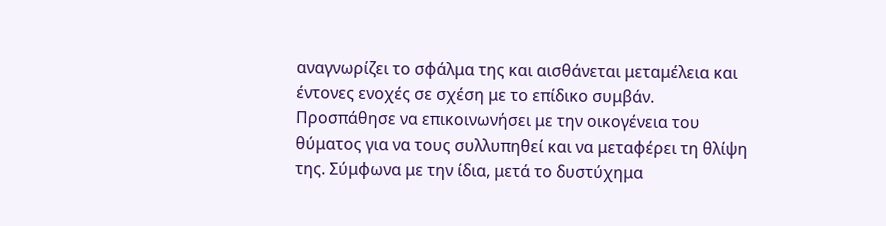αναγνωρίζει το σφάλμα της και αισθάνεται μεταμέλεια και έντονες ενοχές σε σχέση με το επίδικο συμβάν. Προσπάθησε να επικοινωνήσει με την οικογένεια του θύματος για να τους συλλυπηθεί και να μεταφέρει τη θλίψη της. Σύμφωνα με την ίδια, μετά το δυστύχημα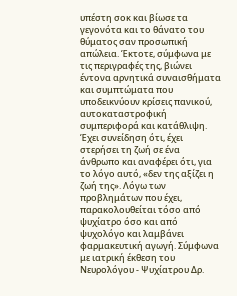υπέστη σοκ και βίωσε τα γεγονότα και το θάνατο του θύματος σαν προσωπική απώλεια. Έκτοτε, σύμφωνα με τις περιγραφές της, βιώνει έντονα αρνητικά συναισθήματα και συμπτώματα που υποδεικνύουν κρίσεις πανικού, αυτοκαταστροφική συμπεριφορά και κατάθλιψη. Έχει συνείδηση ότι, έχει στερήσει τη ζωή σε ένα άνθρωπο και αναφέρει ότι, για το λόγο αυτό, «δεν της αξίζει η ζωή της». Λόγω των προβλημάτων που έχει, παρακολουθείται τόσο από ψυχίατρο όσο και από ψυχολόγο και λαμβάνει φαρμακευτική αγωγή. Σύμφωνα με ιατρική έκθεση του Νευρολόγου - Ψυχίατρου Δρ.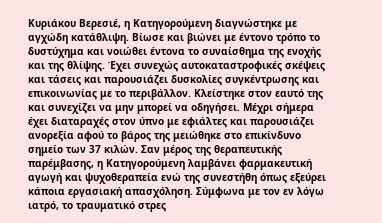Κυριάκου Βερεσιέ, η Κατηγορούμενη διαγνώστηκε με αγχώδη κατάθλιψη. Βίωσε και βιώνει με έντονο τρόπο το δυστύχημα και νοιώθει έντονα το συναίσθημα της ενοχής και της θλίψης. Έχει συνεχώς αυτοκαταστροφικές σκέψεις και τάσεις και παρουσιάζει δυσκολίες συγκέντρωσης και επικοινωνίας με το περιβάλλον. Κλείστηκε στον εαυτό της και συνεχίζει να μην μπορεί να οδηγήσει. Μέχρι σήμερα έχει διαταραχές στον ύπνο με εφιάλτες και παρουσιάζει ανορεξία αφού το βάρος της μειώθηκε στο επικίνδυνο σημείο των 37 κιλών. Σαν μέρος της θεραπευτικής παρέμβασης, η Κατηγορούμενη λαμβάνει φαρμακευτική αγωγή και ψυχοθεραπεία ενώ της συνεστήθη όπως εξεύρει κάποια εργασιακή απασχόληση. Σύμφωνα με τον εν λόγω ιατρό, το τραυματικό στρες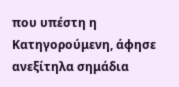που υπέστη η Κατηγορούμενη, άφησε ανεξίτηλα σημάδια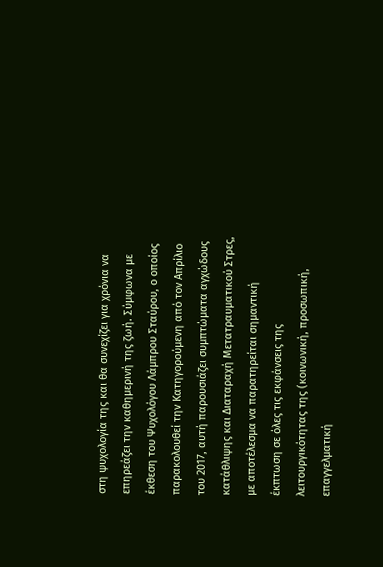στη ψυχολογία της και θα συνεχίζει για χρόνια να επηρεάζει την καθημερινή της ζωή. Σύμφωνα με έκθεση του Ψυχολόγου Λάμπρου Σταύρου, ο οποίος παρακολουθεί την Κατηγορούμενη από τον Απρίλιο του 2017, αυτή παρουσιάζει συμπτώματα αγχώδους κατάθλιψης και Διαταραχή Μετατραυματικού Στρες, με αποτέλεσμα να παρατηρείται σημαντική έκπτωση σε όλες τις εκφάνσεις της λειτουργικότητας της (κοινωνική, προσωπική, επαγγελματική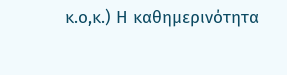κ.ο,κ.) Η καθημερινότητα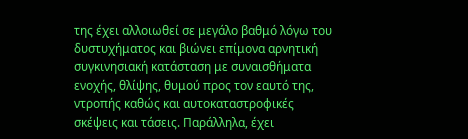της έχει αλλοιωθεί σε μεγάλο βαθμό λόγω του δυστυχήματος και βιώνει επίμονα αρνητική συγκινησιακή κατάσταση με συναισθήματα ενοχής, θλίψης, θυμού προς τον εαυτό της, ντροπής καθώς και αυτοκαταστροφικές σκέψεις και τάσεις. Παράλληλα, έχει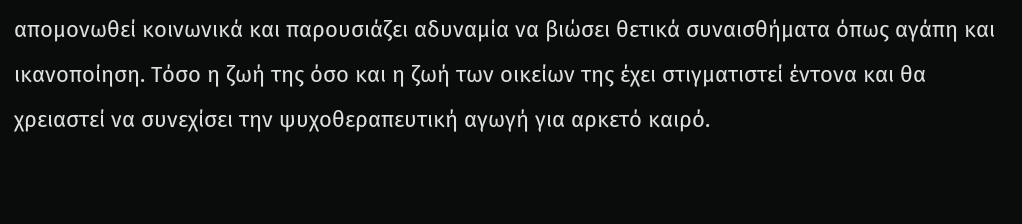απομονωθεί κοινωνικά και παρουσιάζει αδυναμία να βιώσει θετικά συναισθήματα όπως αγάπη και ικανοποίηση. Τόσο η ζωή της όσο και η ζωή των οικείων της έχει στιγματιστεί έντονα και θα χρειαστεί να συνεχίσει την ψυχοθεραπευτική αγωγή για αρκετό καιρό.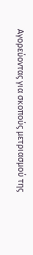Αγορεύοντας για σκοπούς μετριασμού της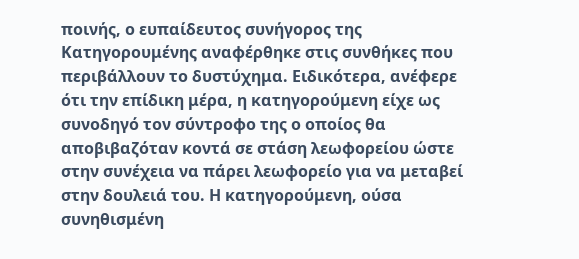ποινής, ο ευπαίδευτος συνήγορος της Κατηγορουμένης αναφέρθηκε στις συνθήκες που περιβάλλουν το δυστύχημα. Ειδικότερα, ανέφερε ότι την επίδικη μέρα, η κατηγορούμενη είχε ως συνοδηγό τον σύντροφο της ο οποίος θα αποβιβαζόταν κοντά σε στάση λεωφορείου ώστε στην συνέχεια να πάρει λεωφορείο για να μεταβεί στην δουλειά του. Η κατηγορούμενη, ούσα συνηθισμένη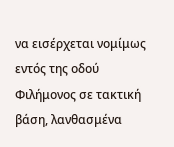να εισέρχεται νομίμως εντός της οδού Φιλήμονος σε τακτική βάση, λανθασμένα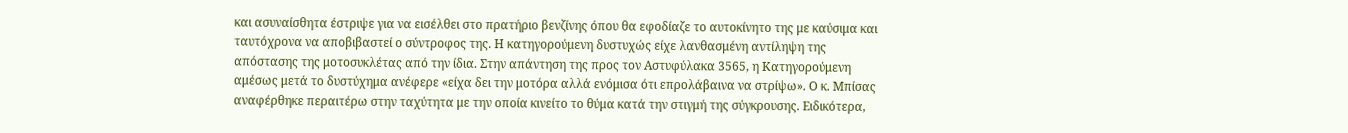και ασυναίσθητα έστριψε για να εισέλθει στο πρατήριο βενζίνης όπου θα εφοδίαζε το αυτοκίνητο της με καύσιμα και ταυτόχρονα να αποβιβαστεί ο σύντροφος της. Η κατηγορούμενη δυστυχώς είχε λανθασμένη αντίληψη της απόστασης της μοτοσυκλέτας από την ίδια. Στην απάντηση της προς τον Αστυφύλακα 3565, η Κατηγορούμενη αμέσως μετά το δυστύχημα ανέφερε «είχα δει την μοτόρα αλλά ενόμισα ότι επρολάβαινα να στρίψω». Ο κ. Μπίσας αναφέρθηκε περαιτέρω στην ταχύτητα με την οποία κινείτο το θύμα κατά την στιγμή της σύγκρουσης. Ειδικότερα,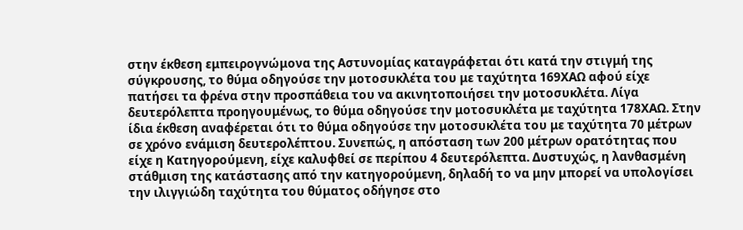στην έκθεση εμπειρογνώμονα της Αστυνομίας καταγράφεται ότι κατά την στιγμή της σύγκρουσης, το θύμα οδηγούσε την μοτοσυκλέτα του με ταχύτητα 169ΧΑΩ αφού είχε πατήσει τα φρένα στην προσπάθεια του να ακινητοποιήσει την μοτοσυκλέτα. Λίγα δευτερόλεπτα προηγουμένως, το θύμα οδηγούσε την μοτοσυκλέτα με ταχύτητα 178ΧΑΩ. Στην ίδια έκθεση αναφέρεται ότι το θύμα οδηγούσε την μοτοσυκλέτα του με ταχύτητα 70 μέτρων σε χρόνο ενάμιση δευτερολέπτου. Συνεπώς, η απόσταση των 200 μέτρων ορατότητας που είχε η Κατηγορούμενη, είχε καλυφθεί σε περίπου 4 δευτερόλεπτα. Δυστυχώς, η λανθασμένη στάθμιση της κατάστασης από την κατηγορούμενη, δηλαδή το να μην μπορεί να υπολογίσει την ιλιγγιώδη ταχύτητα του θύματος οδήγησε στο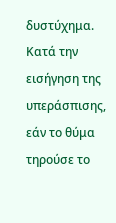δυστύχημα. Κατά την εισήγηση της υπεράσπισης, εάν το θύμα τηρούσε το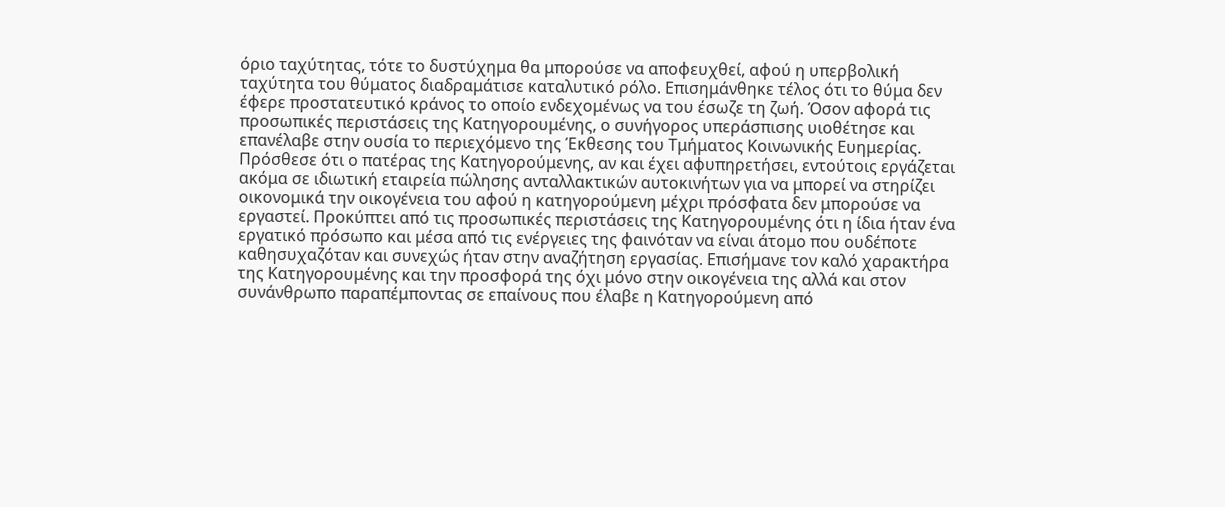όριο ταχύτητας, τότε το δυστύχημα θα μπορούσε να αποφευχθεί, αφού η υπερβολική ταχύτητα του θύματος διαδραμάτισε καταλυτικό ρόλο. Επισημάνθηκε τέλος ότι το θύμα δεν έφερε προστατευτικό κράνος το οποίο ενδεχομένως να του έσωζε τη ζωή. Όσον αφορά τις προσωπικές περιστάσεις της Κατηγορουμένης, ο συνήγορος υπεράσπισης υιοθέτησε και επανέλαβε στην ουσία το περιεχόμενο της Έκθεσης του Τμήματος Κοινωνικής Ευημερίας. Πρόσθεσε ότι ο πατέρας της Κατηγορούμενης, αν και έχει αφυπηρετήσει, εντούτοις εργάζεται ακόμα σε ιδιωτική εταιρεία πώλησης ανταλλακτικών αυτοκινήτων για να μπορεί να στηρίζει οικονομικά την οικογένεια του αφού η κατηγορούμενη μέχρι πρόσφατα δεν μπορούσε να εργαστεί. Προκύπτει από τις προσωπικές περιστάσεις της Κατηγορουμένης ότι η ίδια ήταν ένα εργατικό πρόσωπο και μέσα από τις ενέργειες της φαινόταν να είναι άτομο που ουδέποτε καθησυχαζόταν και συνεχώς ήταν στην αναζήτηση εργασίας. Επισήμανε τον καλό χαρακτήρα της Κατηγορουμένης και την προσφορά της όχι μόνο στην οικογένεια της αλλά και στον συνάνθρωπο παραπέμποντας σε επαίνους που έλαβε η Κατηγορούμενη από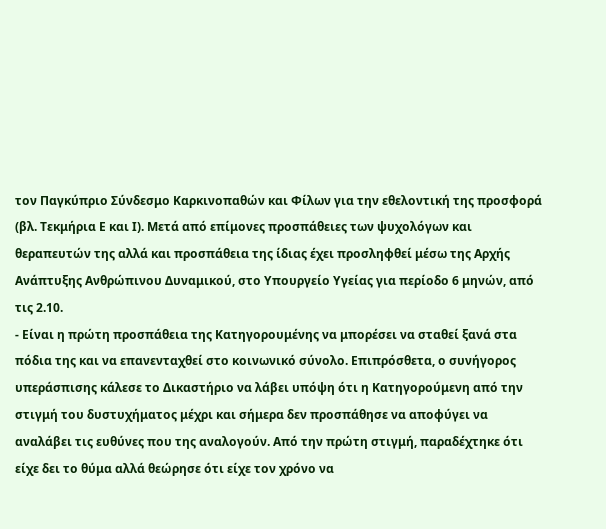τον Παγκύπριο Σύνδεσμο Καρκινοπαθών και Φίλων για την εθελοντική της προσφορά (βλ. Τεκμήρια Ε και Ι). Μετά από επίμονες προσπάθειες των ψυχολόγων και θεραπευτών της αλλά και προσπάθεια της ίδιας έχει προσληφθεί μέσω της Αρχής Ανάπτυξης Ανθρώπινου Δυναμικού, στο Υπουργείο Υγείας για περίοδο 6 μηνών, από τις 2.10.
- Είναι η πρώτη προσπάθεια της Κατηγορουμένης να μπορέσει να σταθεί ξανά στα πόδια της και να επανενταχθεί στο κοινωνικό σύνολο. Επιπρόσθετα, ο συνήγορος υπεράσπισης κάλεσε το Δικαστήριο να λάβει υπόψη ότι η Κατηγορούμενη από την στιγμή του δυστυχήματος μέχρι και σήμερα δεν προσπάθησε να αποφύγει να αναλάβει τις ευθύνες που της αναλογούν. Από την πρώτη στιγμή, παραδέχτηκε ότι είχε δει το θύμα αλλά θεώρησε ότι είχε τον χρόνο να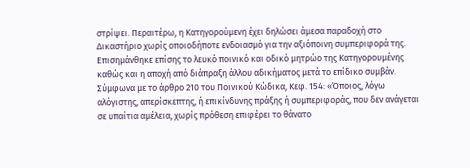στρίψει. Περαιτέρω, η Κατηγορούμενη έχει δηλώσει άμεσα παραδοχή στο Δικαστήριο χωρίς οποιοδήποτε ενδοιασμό για την αξιόποινη συμπεριφορά της. Επισημάνθηκε επίσης το λευκό ποινικό και οδικό μητρώο της Κατηγορουμένης καθώς και η αποχή από διάπραξη άλλου αδικήματος μετά το επίδικο συμβάν. Σύμφωνα με το άρθρο 210 του Ποινικού Κώδικα, Κεφ. 154: «Όποιος, λόγω αλόγιστης, απερίσκεπτης, ή επικίνδυνης πράξης ή συμπεριφοράς, που δεν ανάγεται σε υπαίτια αμέλεια, χωρίς πρόθεση επιφέρει το θάνατο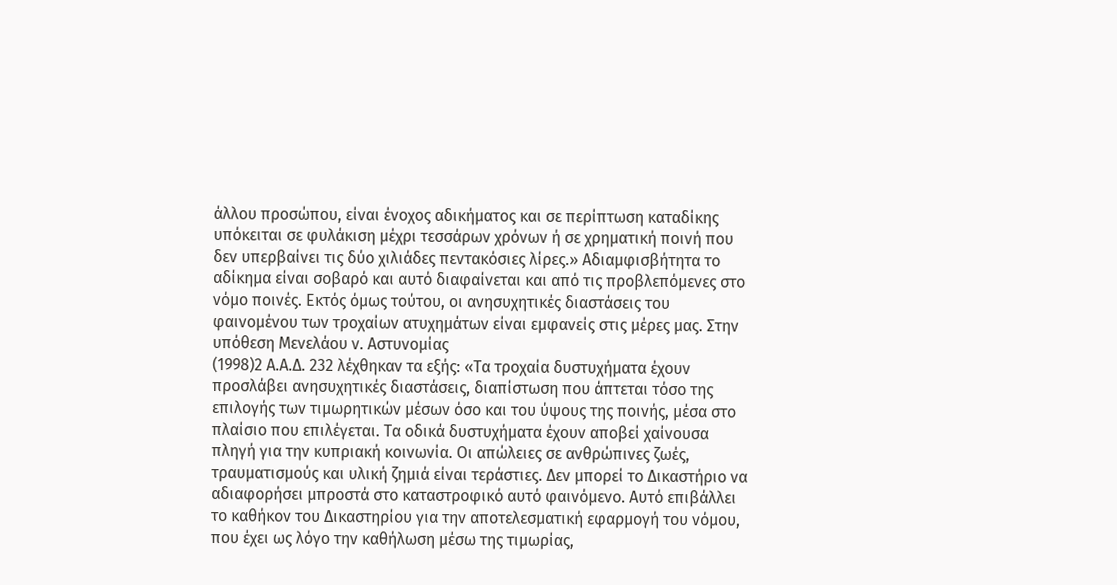άλλου προσώπου, είναι ένοχος αδικήματος και σε περίπτωση καταδίκης υπόκειται σε φυλάκιση μέχρι τεσσάρων χρόνων ή σε χρηματική ποινή που δεν υπερβαίνει τις δύο χιλιάδες πεντακόσιες λίρες.» Αδιαμφισβήτητα το αδίκημα είναι σοβαρό και αυτό διαφαίνεται και από τις προβλεπόμενες στο νόμο ποινές. Εκτός όμως τούτου, οι ανησυχητικές διαστάσεις του φαινομένου των τροχαίων ατυχημάτων είναι εμφανείς στις μέρες μας. Στην υπόθεση Μενελάου ν. Αστυνομίας
(1998)2 Α.Α.Δ. 232 λέχθηκαν τα εξής: «Τα τροχαία δυστυχήματα έχουν προσλάβει ανησυχητικές διαστάσεις, διαπίστωση που άπτεται τόσο της επιλογής των τιμωρητικών μέσων όσο και του ύψους της ποινής, μέσα στο πλαίσιο που επιλέγεται. Τα οδικά δυστυχήματα έχουν αποβεί χαίνουσα πληγή για την κυπριακή κοινωνία. Οι απώλειες σε ανθρώπινες ζωές, τραυματισμούς και υλική ζημιά είναι τεράστιες. Δεν μπορεί το Δικαστήριο να αδιαφορήσει μπροστά στο καταστροφικό αυτό φαινόμενο. Αυτό επιβάλλει το καθήκον του Δικαστηρίου για την αποτελεσματική εφαρμογή του νόμου, που έχει ως λόγο την καθήλωση μέσω της τιμωρίας,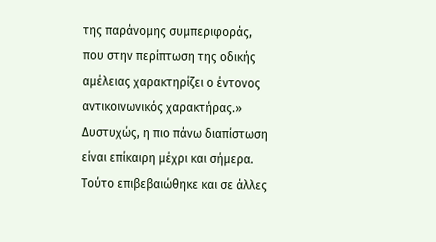της παράνομης συμπεριφοράς, που στην περίπτωση της οδικής αμέλειας χαρακτηρίζει ο έντονος αντικοινωνικός χαρακτήρας.» Δυστυχώς, η πιο πάνω διαπίστωση είναι επίκαιρη μέχρι και σήμερα. Τούτο επιβεβαιώθηκε και σε άλλες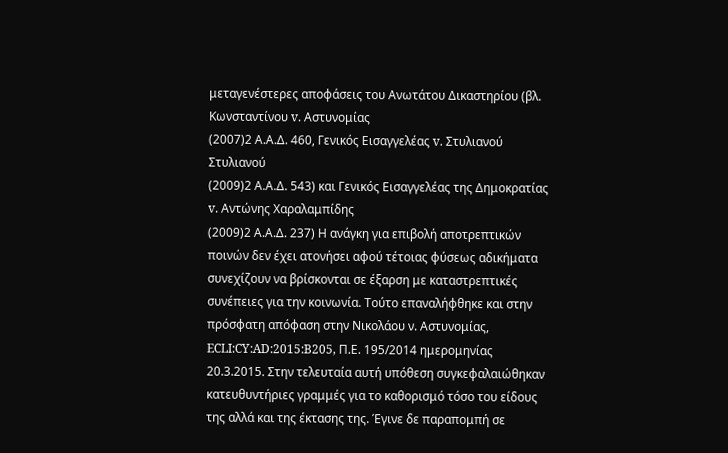μεταγενέστερες αποφάσεις του Ανωτάτου Δικαστηρίου (βλ. Κωνσταντίνου v. Αστυνομίας
(2007)2 Α.Α.Δ. 460, Γενικός Εισαγγελέας v. Στυλιανού Στυλιανού
(2009)2 Α.Α.Δ. 543) και Γενικός Εισαγγελέας της Δημοκρατίας v. Αντώνης Χαραλαμπίδης
(2009)2 Α.Α.Δ. 237) Η ανάγκη για επιβολή αποτρεπτικών ποινών δεν έχει ατονήσει αφού τέτοιας φύσεως αδικήματα συνεχίζουν να βρίσκονται σε έξαρση με καταστρεπτικές συνέπειες για την κοινωνία. Τούτο επαναλήφθηκε και στην πρόσφατη απόφαση στην Νικολάου ν. Αστυνομίας, ECLI:CY:AD:2015:B205, Π.Ε. 195/2014 ημερομηνίας 20.3.2015. Στην τελευταία αυτή υπόθεση συγκεφαλαιώθηκαν κατευθυντήριες γραμμές για το καθορισμό τόσο του είδους της αλλά και της έκτασης της. Έγινε δε παραπομπή σε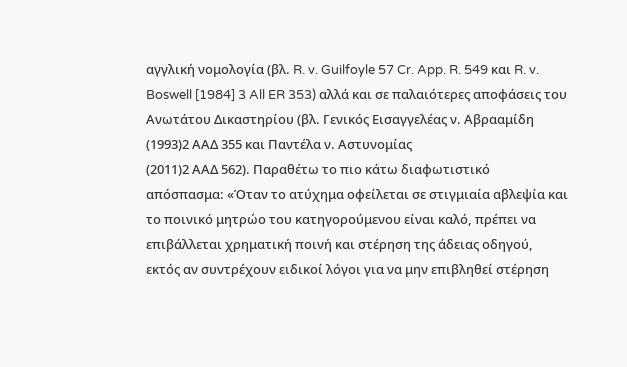αγγλική νομολογία (βλ. R. v. Guilfoyle 57 Cr. App. R. 549 και R. v. Boswell [1984] 3 All ER 353) αλλά και σε παλαιότερες αποφάσεις του Ανωτάτου Δικαστηρίου (βλ. Γενικός Εισαγγελέας ν. Αβρααμίδη
(1993)2 ΑΑΔ 355 και Παντέλα ν. Αστυνομίας
(2011)2 ΑΑΔ 562). Παραθέτω το πιο κάτω διαφωτιστικό απόσπασμα: «Όταν το ατύχημα οφείλεται σε στιγμιαία αβλεψία και το ποινικό μητρώο του κατηγορούμενου είναι καλό, πρέπει να επιβάλλεται χρηματική ποινή και στέρηση της άδειας οδηγού, εκτός αν συντρέχουν ειδικοί λόγοι για να μην επιβληθεί στέρηση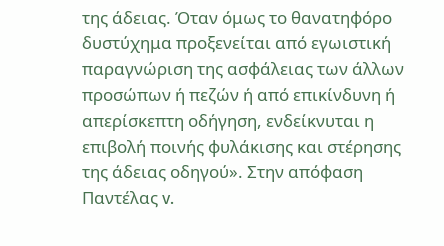της άδειας. Όταν όμως το θανατηφόρο δυστύχημα προξενείται από εγωιστική παραγνώριση της ασφάλειας των άλλων προσώπων ή πεζών ή από επικίνδυνη ή απερίσκεπτη οδήγηση, ενδείκνυται η επιβολή ποινής φυλάκισης και στέρησης της άδειας οδηγού». Στην απόφαση Παντέλας v.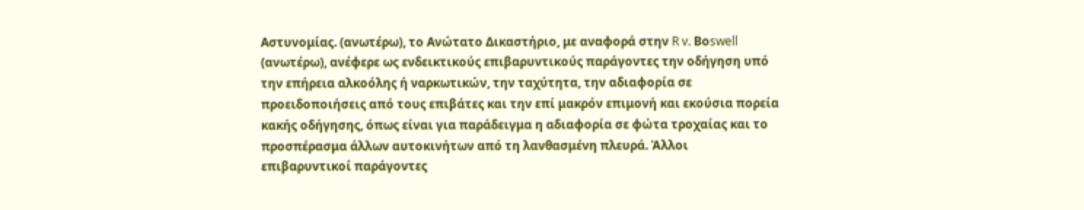Αστυνομίας. (ανωτέρω), το Ανώτατο Δικαστήριο, με αναφορά στην R v. Βοswell (ανωτέρω), ανέφερε ως ενδεικτικούς επιβαρυντικούς παράγοντες την οδήγηση υπό την επήρεια αλκοόλης ή ναρκωτικών, την ταχύτητα, την αδιαφορία σε προειδοποιήσεις από τους επιβάτες και την επί μακρόν επιμονή και εκούσια πορεία κακής οδήγησης, όπως είναι για παράδειγμα η αδιαφορία σε φώτα τροχαίας και το προσπέρασμα άλλων αυτοκινήτων από τη λανθασμένη πλευρά. Άλλοι επιβαρυντικοί παράγοντες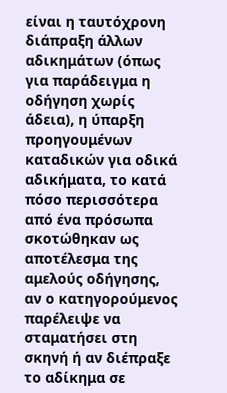είναι η ταυτόχρονη διάπραξη άλλων αδικημάτων (όπως για παράδειγμα η οδήγηση χωρίς άδεια), η ύπαρξη προηγουμένων καταδικών για οδικά αδικήματα, το κατά πόσο περισσότερα από ένα πρόσωπα σκοτώθηκαν ως αποτέλεσμα της αμελούς οδήγησης, αν ο κατηγορούμενος παρέλειψε να σταματήσει στη σκηνή ή αν διέπραξε το αδίκημα σε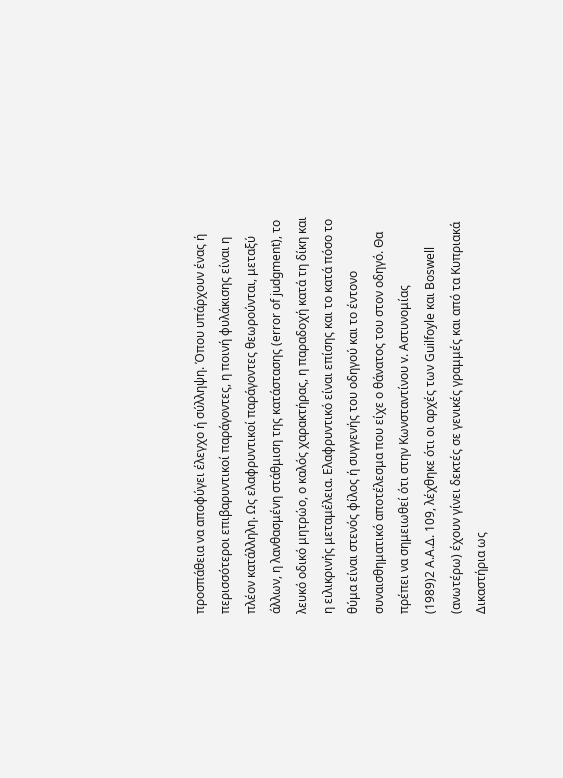προσπάθεια να αποφύγει έλεγχο ή σύλληψη. Όπου υπάρχουν ένας ή περισσότεροι επιβαρυντικοί παράγοντες, η ποινή φυλάκισης είναι η πλέον κατάλληλη. Ως ελαφρυντικοί παράγοντες θεωρούνται, μεταξύ άλλων, η λανθασμένη στάθμιση της κατάστασης (error of judgment), το λευκό οδικό μητρώο, ο καλός χαρακτήρας, η παραδοχή κατά τη δίκη και η ειλικρινής μεταμέλεια. Ελαφρυντικό είναι επίσης και το κατά πόσο το θύμα είναι στενός φίλος ή συγγενής του οδηγού και το έντονο συναισθηματικό αποτέλεσμα που είχε ο θάνατος του στον οδηγό. Θα πρέπει να σημειωθεί ότι στην Κωνσταντίνου v. Αστυνομίας
(1989)2 Α.Α.Δ. 109, λέχθηκε ότι οι αρχές των Guilfoyle και Boswell (ανωτέρω) έχουν γίνει δεκτές σε γενικές γραμμές και από τα Κυπριακά Δικαστήρια ως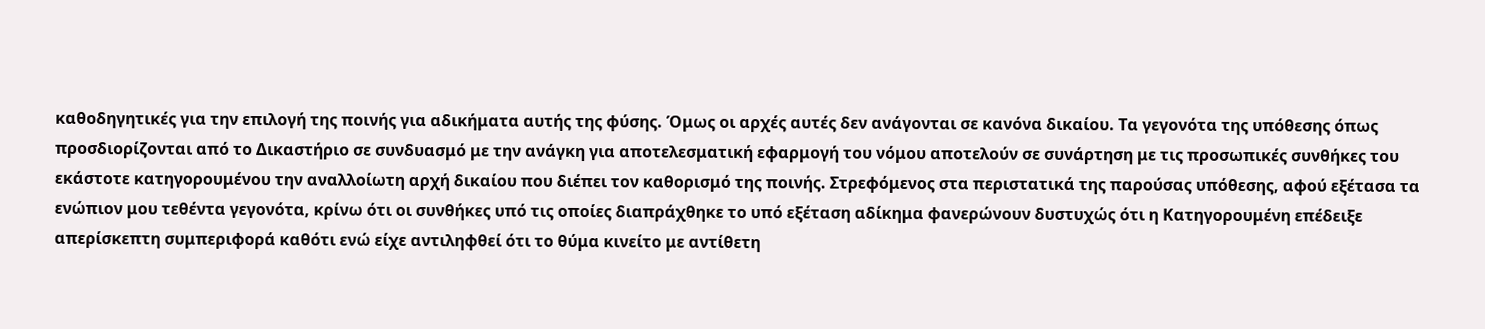καθοδηγητικές για την επιλογή της ποινής για αδικήματα αυτής της φύσης. Όμως οι αρχές αυτές δεν ανάγονται σε κανόνα δικαίου. Τα γεγονότα της υπόθεσης όπως προσδιορίζονται από το Δικαστήριο σε συνδυασμό με την ανάγκη για αποτελεσματική εφαρμογή του νόμου αποτελούν σε συνάρτηση με τις προσωπικές συνθήκες του εκάστοτε κατηγορουμένου την αναλλοίωτη αρχή δικαίου που διέπει τον καθορισμό της ποινής. Στρεφόμενος στα περιστατικά της παρούσας υπόθεσης, αφού εξέτασα τα ενώπιον μου τεθέντα γεγονότα, κρίνω ότι οι συνθήκες υπό τις οποίες διαπράχθηκε το υπό εξέταση αδίκημα φανερώνουν δυστυχώς ότι η Κατηγορουμένη επέδειξε απερίσκεπτη συμπεριφορά καθότι ενώ είχε αντιληφθεί ότι το θύμα κινείτο με αντίθετη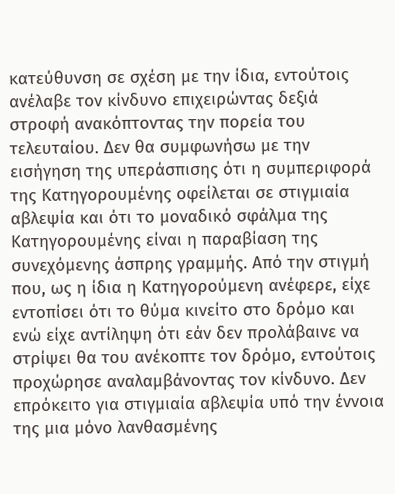κατεύθυνση σε σχέση με την ίδια, εντούτοις ανέλαβε τον κίνδυνο επιχειρώντας δεξιά στροφή ανακόπτοντας την πορεία του τελευταίου. Δεν θα συμφωνήσω με την εισήγηση της υπεράσπισης ότι η συμπεριφορά της Κατηγορουμένης οφείλεται σε στιγμιαία αβλεψία και ότι το μοναδικό σφάλμα της Κατηγορουμένης είναι η παραβίαση της συνεχόμενης άσπρης γραμμής. Από την στιγμή που, ως η ίδια η Κατηγορούμενη ανέφερε, είχε εντοπίσει ότι το θύμα κινείτο στο δρόμο και ενώ είχε αντίληψη ότι εάν δεν προλάβαινε να στρίψει θα του ανέκοπτε τον δρόμο, εντούτοις προχώρησε αναλαμβάνοντας τον κίνδυνο. Δεν επρόκειτο για στιγμιαία αβλεψία υπό την έννοια της μια μόνο λανθασμένης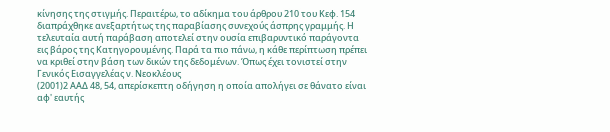κίνησης της στιγμής. Περαιτέρω, το αδίκημα του άρθρου 210 του Κεφ. 154 διαπράχθηκε ανεξαρτήτως της παραβίασης συνεχούς άσπρης γραμμής. Η τελευταία αυτή παράβαση αποτελεί στην ουσία επιβαρυντικό παράγοντα εις βάρος της Κατηγορουμένης. Παρά τα πιο πάνω, η κάθε περίπτωση πρέπει να κριθεί στην βάση των δικών της δεδομένων. Όπως έχει τονιστεί στην Γενικός Εισαγγελέας ν. Νεοκλέους
(2001)2 ΑΑΔ 48, 54, απερίσκεπτη οδήγηση η οποία απολήγει σε θάνατο είναι αφ' εαυτής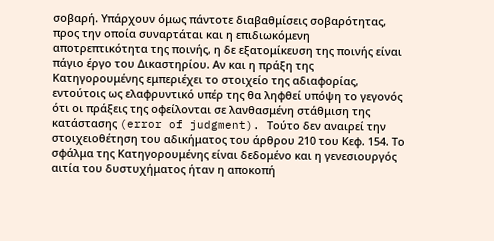σοβαρή. Υπάρχουν όμως πάντοτε διαβαθμίσεις σοβαρότητας, προς την οποία συναρτάται και η επιδιωκόμενη αποτρεπτικότητα της ποινής, η δε εξατομίκευση της ποινής είναι πάγιο έργο του Δικαστηρίου. Αν και η πράξη της Κατηγορουμένης εμπεριέχει το στοιχείο της αδιαφορίας, εντούτοις ως ελαφρυντικό υπέρ της θα ληφθεί υπόψη το γεγονός ότι οι πράξεις της οφείλονται σε λανθασμένη στάθμιση της κατάστασης (error of judgment). Τούτο δεν αναιρεί την στοιχειοθέτηση του αδικήματος του άρθρου 210 του Κεφ. 154. Το σφάλμα της Κατηγορουμένης είναι δεδομένο και η γενεσιουργός αιτία του δυστυχήματος ήταν η αποκοπή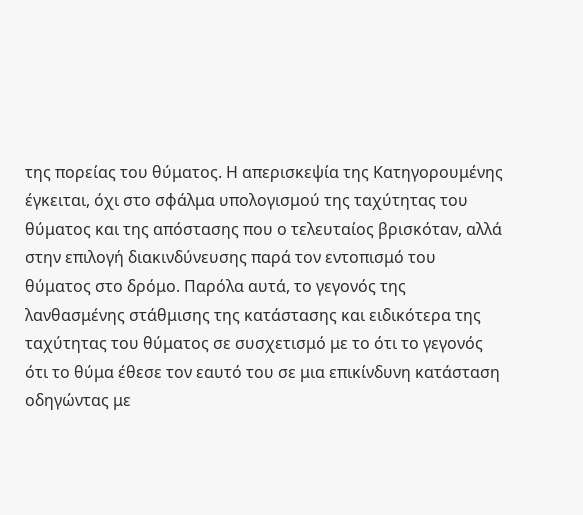της πορείας του θύματος. Η απερισκεψία της Κατηγορουμένης έγκειται, όχι στο σφάλμα υπολογισμού της ταχύτητας του θύματος και της απόστασης που ο τελευταίος βρισκόταν, αλλά στην επιλογή διακινδύνευσης παρά τον εντοπισμό του θύματος στο δρόμο. Παρόλα αυτά, το γεγονός της λανθασμένης στάθμισης της κατάστασης και ειδικότερα της ταχύτητας του θύματος σε συσχετισμό με το ότι το γεγονός ότι το θύμα έθεσε τον εαυτό του σε μια επικίνδυνη κατάσταση οδηγώντας με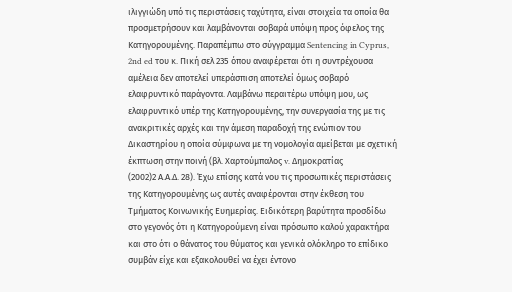ιλιγγιώδη υπό τις περιστάσεις ταχύτητα, είναι στοιχεία τα οποία θα προσμετρήσουν και λαμβάνονται σοβαρά υπόψη προς όφελος της Κατηγορουμένης. Παραπέμπω στο σύγγραμμα Sentencing in Cyprus, 2nd ed του κ. Πική σελ 235 όπου αναφέρεται ότι η συντρέχουσα αμέλεια δεν αποτελεί υπεράσπιση αποτελεί όμως σοβαρό ελαφρυντικό παράγοντα. Λαμβάνω περαιτέρω υπόψη μου, ως ελαφρυντικό υπέρ της Κατηγορουμένης, την συνεργασία της με τις ανακριτικές αρχές και την άμεση παραδοχή της ενώπιον του Δικαστηρίου η οποία σύμφωνα με τη νομολογία αμείβεται με σχετική έκπτωση στην ποινή (βλ. Χαρτούμπαλος v. Δημοκρατίας
(2002)2 Α.Α.Δ. 28). Έχω επίσης κατά νου τις προσωπικές περιστάσεις της Κατηγορουμένης ως αυτές αναφέρονται στην έκθεση του Τμήματος Κοινωνικής Ευημερίας. Ειδικότερη βαρύτητα προσδίδω στο γεγονός ότι η Κατηγορούμενη είναι πρόσωπο καλού χαρακτήρα και στο ότι ο θάνατος του θύματος και γενικά ολόκληρο το επίδικο συμβάν είχε και εξακολουθεί να έχει έντονο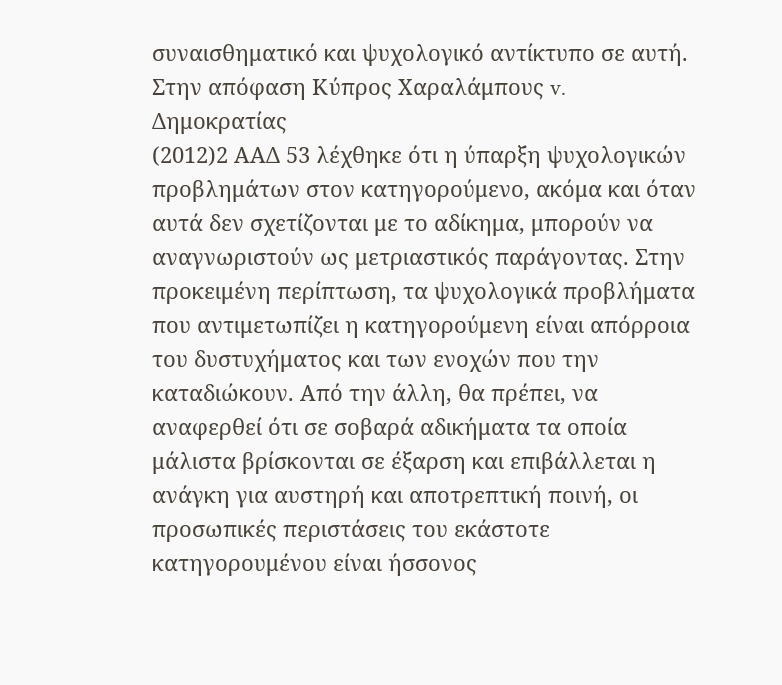συναισθηματικό και ψυχολογικό αντίκτυπο σε αυτή. Στην απόφαση Κύπρος Χαραλάμπους v. Δημοκρατίας
(2012)2 ΑΑΔ 53 λέχθηκε ότι η ύπαρξη ψυχολογικών προβλημάτων στον κατηγορούμενο, ακόμα και όταν αυτά δεν σχετίζονται με το αδίκημα, μπορούν να αναγνωριστούν ως μετριαστικός παράγοντας. Στην προκειμένη περίπτωση, τα ψυχολογικά προβλήματα που αντιμετωπίζει η κατηγορούμενη είναι απόρροια του δυστυχήματος και των ενοχών που την καταδιώκουν. Από την άλλη, θα πρέπει, να αναφερθεί ότι σε σοβαρά αδικήματα τα οποία μάλιστα βρίσκονται σε έξαρση και επιβάλλεται η ανάγκη για αυστηρή και αποτρεπτική ποινή, οι προσωπικές περιστάσεις του εκάστοτε κατηγορουμένου είναι ήσσονος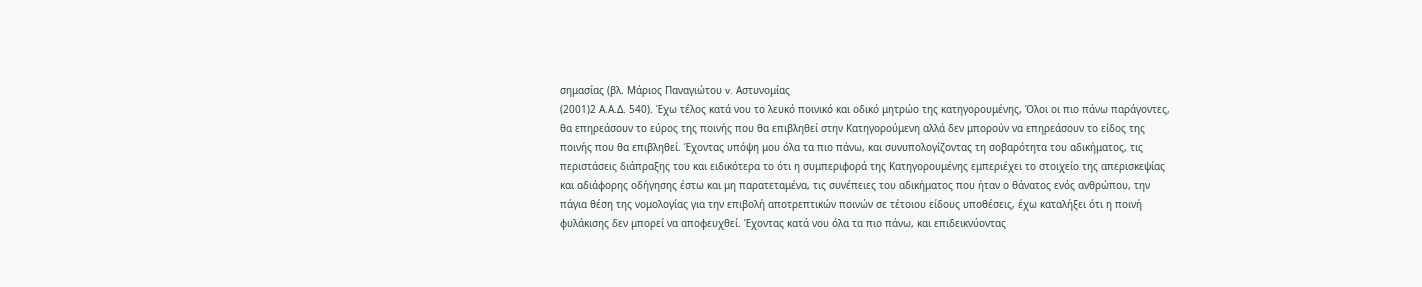σημασίας (βλ. Μάριος Παναγιώτου v. Aστυνομίας
(2001)2 Α.Α.Δ. 540). Έχω τέλος κατά νου το λευκό ποινικό και οδικό μητρώο της κατηγορουμένης, Όλοι οι πιο πάνω παράγοντες, θα επηρεάσουν το εύρος της ποινής που θα επιβληθεί στην Κατηγορούμενη αλλά δεν μπορούν να επηρεάσουν το είδος της ποινής που θα επιβληθεί. Έχοντας υπόψη μου όλα τα πιο πάνω, και συνυπολογίζοντας τη σοβαρότητα του αδικήματος, τις περιστάσεις διάπραξης του και ειδικότερα το ότι η συμπεριφορά της Κατηγορουμένης εμπεριέχει το στοιχείο της απερισκεψίας και αδιάφορης οδήγησης έστω και μη παρατεταμένα, τις συνέπειες του αδικήματος που ήταν ο θάνατος ενός ανθρώπου, την πάγια θέση της νομολογίας για την επιβολή αποτρεπτικών ποινών σε τέτοιου είδους υποθέσεις, έχω καταλήξει ότι η ποινή φυλάκισης δεν μπορεί να αποφευχθεί. Έχοντας κατά νου όλα τα πιο πάνω, και επιδεικνύοντας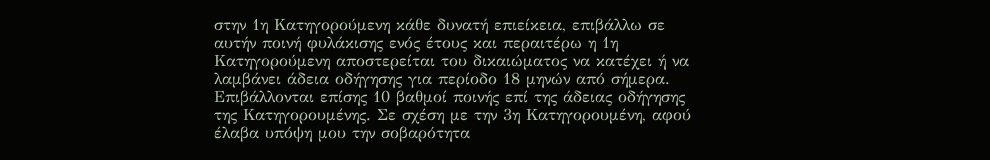στην 1η Κατηγορούμενη κάθε δυνατή επιείκεια, επιβάλλω σε αυτήν ποινή φυλάκισης ενός έτους και περαιτέρω η 1η Κατηγορούμενη αποστερείται του δικαιώματος να κατέχει ή να λαμβάνει άδεια οδήγησης για περίοδο 18 μηνών από σήμερα. Επιβάλλονται επίσης 10 βαθμοί ποινής επί της άδειας οδήγησης της Κατηγορουμένης. Σε σχέση με την 3η Κατηγορουμένη, αφού έλαβα υπόψη μου την σοβαρότητα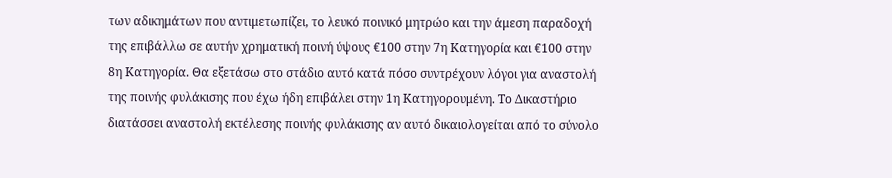των αδικημάτων που αντιμετωπίζει, το λευκό ποινικό μητρώο και την άμεση παραδοχή της επιβάλλω σε αυτήν χρηματική ποινή ύψους €100 στην 7η Κατηγορία και €100 στην 8η Κατηγορία. Θα εξετάσω στο στάδιο αυτό κατά πόσο συντρέχουν λόγοι για αναστολή της ποινής φυλάκισης που έχω ήδη επιβάλει στην 1η Κατηγορουμένη. Το Δικαστήριο διατάσσει αναστολή εκτέλεσης ποινής φυλάκισης αν αυτό δικαιολογείται από το σύνολο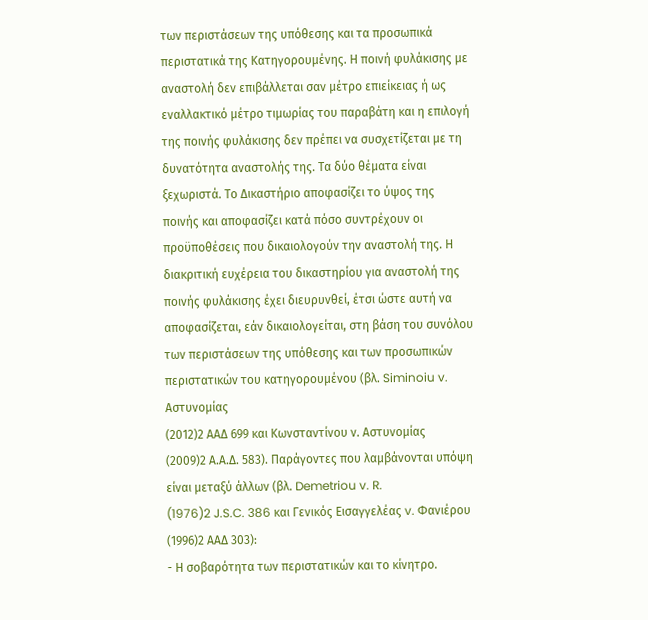των περιστάσεων της υπόθεσης και τα προσωπικά περιστατικά της Κατηγορουμένης. Η ποινή φυλάκισης με αναστολή δεν επιβάλλεται σαν μέτρο επιείκειας ή ως εναλλακτικό μέτρο τιμωρίας του παραβάτη και η επιλογή της ποινής φυλάκισης δεν πρέπει να συσχετίζεται με τη δυνατότητα αναστολής της. Τα δύο θέματα είναι ξεχωριστά. Το Δικαστήριο αποφασίζει το ύψος της ποινής και αποφασίζει κατά πόσο συντρέχουν οι προϋποθέσεις που δικαιολογούν την αναστολή της. Η διακριτική ευχέρεια του δικαστηρίου για αναστολή της ποινής φυλάκισης έχει διευρυνθεί, έτσι ώστε αυτή να αποφασίζεται, εάν δικαιολογείται, στη βάση του συνόλου των περιστάσεων της υπόθεσης και των προσωπικών περιστατικών του κατηγορουμένου (βλ. Siminoiu v. Αστυνομίας
(2012)2 ΑΑΔ 699 και Κωνσταντίνου ν. Αστυνομίας
(2009)2 Α.Α.Δ. 583). Παράγοντες που λαμβάνονται υπόψη είναι μεταξύ άλλων (βλ. Demetriou v. R.
(1976)2 J.S.C. 386 και Γενικός Εισαγγελέας v. Φανιέρου
(1996)2 ΑΑΔ 303):
- Η σοβαρότητα των περιστατικών και το κίνητρο.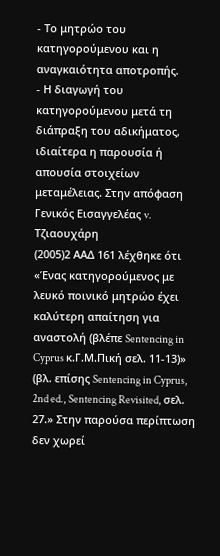- Το μητρώο του κατηγορούμενου και η αναγκαιότητα αποτροπής.
- Η διαγωγή του κατηγορούμενου μετά τη διάπραξη του αδικήματος, ιδιαίτερα η παρουσία ή απουσία στοιχείων μεταμέλειας. Στην απόφαση Γενικός Εισαγγελέας v. Τζιαουχάρη
(2005)2 ΑΑΔ 161 λέχθηκε ότι «Ένας κατηγορούμενος με λευκό ποινικό μητρώο έχει καλύτερη απαίτηση για αναστολή (βλέπε Sentencing in Cyprus κ.Γ.Μ.Πική σελ. 11-13)» (βλ. επίσης Sentencing in Cyprus, 2nd ed., Sentencing Revisited, σελ. 27.» Στην παρούσα περίπτωση δεν χωρεί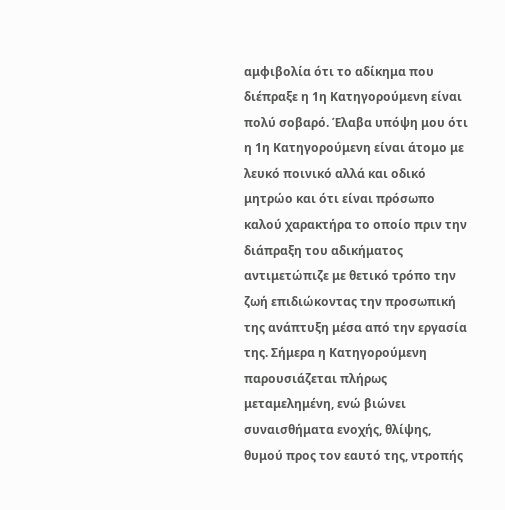αμφιβολία ότι τo αδίκημα που διέπραξε η 1η Κατηγορούμενη είναι πολύ σοβαρό. Έλαβα υπόψη μου ότι η 1η Κατηγορούμενη είναι άτομο με λευκό ποινικό αλλά και οδικό μητρώο και ότι είναι πρόσωπο καλού χαρακτήρα το οποίο πριν την διάπραξη του αδικήματος αντιμετώπιζε με θετικό τρόπο την ζωή επιδιώκοντας την προσωπική της ανάπτυξη μέσα από την εργασία της. Σήμερα η Κατηγορούμενη παρουσιάζεται πλήρως μεταμελημένη, ενώ βιώνει συναισθήματα ενοχής, θλίψης, θυμού προς τον εαυτό της, ντροπής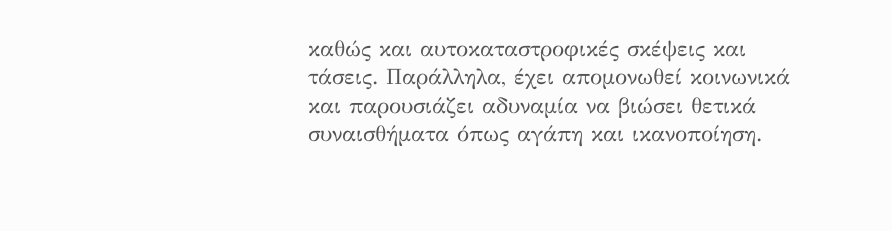καθώς και αυτοκαταστροφικές σκέψεις και τάσεις. Παράλληλα, έχει απομονωθεί κοινωνικά και παρουσιάζει αδυναμία να βιώσει θετικά συναισθήματα όπως αγάπη και ικανοποίηση.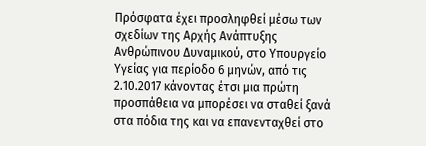Πρόσφατα έχει προσληφθεί μέσω των σχεδίων της Αρχής Ανάπτυξης Ανθρώπινου Δυναμικού, στο Υπουργείο Υγείας για περίοδο 6 μηνών, από τις 2.10.2017 κάνοντας έτσι μια πρώτη προσπάθεια να μπορέσει να σταθεί ξανά στα πόδια της και να επανενταχθεί στο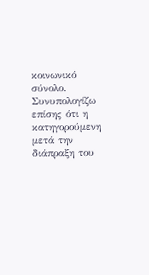κοινωνικό σύνολο. Συνυπολογίζω επίσης ότι η κατηγορούμενη μετά την διάπραξη του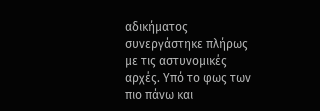αδικήματος συνεργάστηκε πλήρως με τις αστυνομικές αρχές. Υπό το φως των πιο πάνω και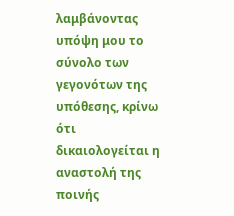λαμβάνοντας υπόψη μου το σύνολο των γεγονότων της υπόθεσης, κρίνω ότι δικαιολογείται η αναστολή της ποινής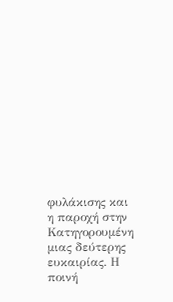φυλάκισης και η παροχή στην Κατηγορουμένη μιας δεύτερης ευκαιρίας. Η ποινή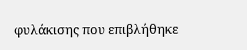φυλάκισης που επιβλήθηκε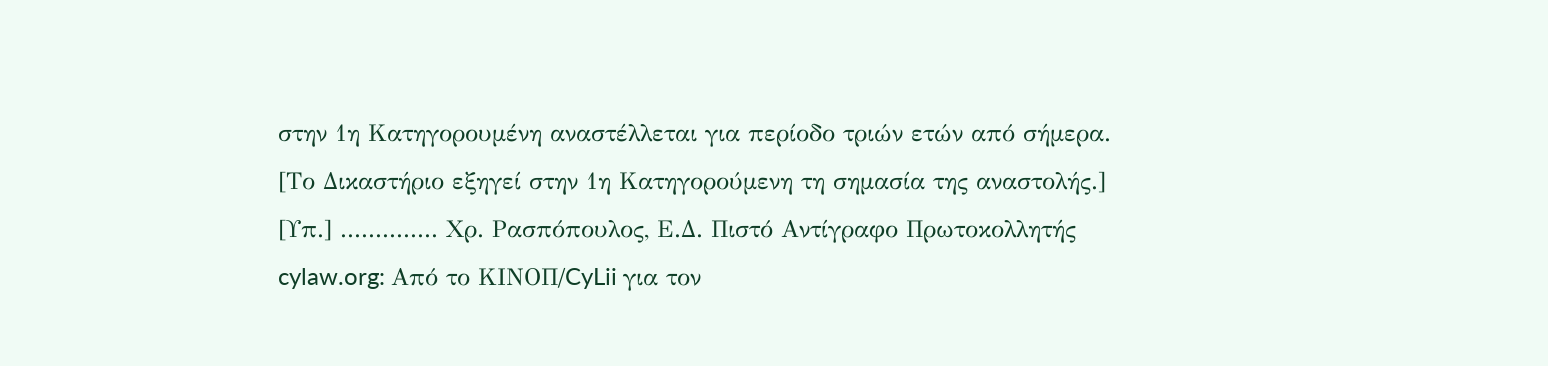στην 1η Κατηγορουμένη αναστέλλεται για περίοδο τριών ετών από σήμερα. [Το Δικαστήριο εξηγεί στην 1η Κατηγορούμενη τη σημασία της αναστολής.] [Υπ.] .............. Χρ. Ρασπόπουλος, Ε.Δ. Πιστό Αντίγραφο Πρωτοκολλητής cylaw.org: Από το ΚΙΝOΠ/CyLii για τον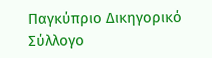Παγκύπριο Δικηγορικό Σύλλογο